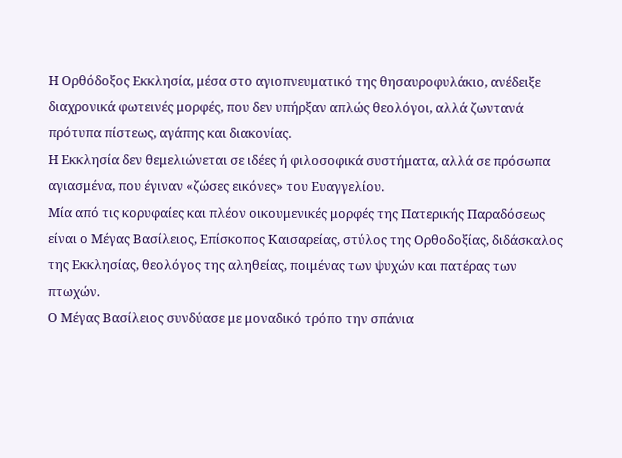Η Ορθόδοξος Εκκλησία, μέσα στο αγιοπνευματικό της θησαυροφυλάκιο, ανέδειξε διαχρονικά φωτεινές μορφές, που δεν υπήρξαν απλώς θεολόγοι, αλλά ζωντανά πρότυπα πίστεως, αγάπης και διακονίας.
Η Εκκλησία δεν θεμελιώνεται σε ιδέες ή φιλοσοφικά συστήματα, αλλά σε πρόσωπα αγιασμένα, που έγιναν «ζώσες εικόνες» του Ευαγγελίου.
Μία από τις κορυφαίες και πλέον οικουμενικές μορφές της Πατερικής Παραδόσεως είναι ο Μέγας Βασίλειος, Επίσκοπος Καισαρείας, στύλος της Ορθοδοξίας, διδάσκαλος της Εκκλησίας, θεολόγος της αληθείας, ποιμένας των ψυχών και πατέρας των πτωχών.
Ο Μέγας Βασίλειος συνδύασε με μοναδικό τρόπο την σπάνια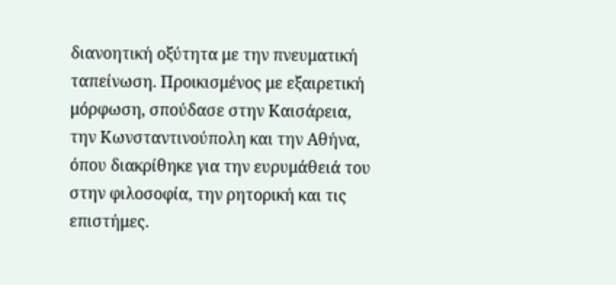διανοητική οξύτητα με την πνευματική ταπείνωση. Προικισμένος με εξαιρετική μόρφωση, σπούδασε στην Καισάρεια, την Κωνσταντινούπολη και την Αθήνα, όπου διακρίθηκε για την ευρυμάθειά του στην φιλοσοφία, την ρητορική και τις επιστήμες.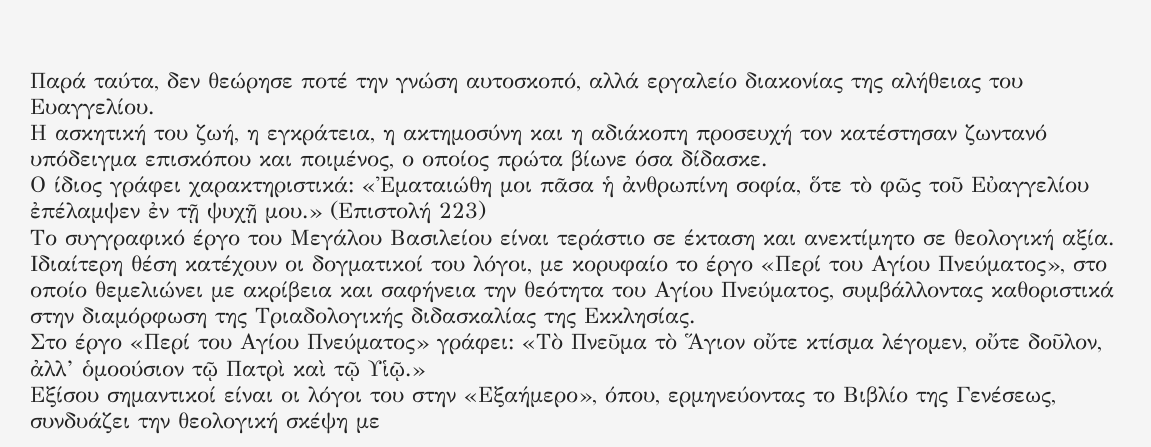Παρά ταύτα, δεν θεώρησε ποτέ την γνώση αυτοσκοπό, αλλά εργαλείο διακονίας της αλήθειας του Ευαγγελίου.
Η ασκητική του ζωή, η εγκράτεια, η ακτημοσύνη και η αδιάκοπη προσευχή τον κατέστησαν ζωντανό υπόδειγμα επισκόπου και ποιμένος, ο οποίος πρώτα βίωνε όσα δίδασκε.
Ο ίδιος γράφει χαρακτηριστικά: «Ἐματαιώθη μοι πᾶσα ἡ ἀνθρωπίνη σοφία, ὅτε τὸ φῶς τοῦ Εὐαγγελίου ἐπέλαμψεν ἐν τῇ ψυχῇ μου.» (Επιστολή 223)
Το συγγραφικό έργο του Μεγάλου Βασιλείου είναι τεράστιο σε έκταση και ανεκτίμητο σε θεολογική αξία. Ιδιαίτερη θέση κατέχουν οι δογματικοί του λόγοι, με κορυφαίο το έργο «Περί του Αγίου Πνεύματος», στο οποίο θεμελιώνει με ακρίβεια και σαφήνεια την θεότητα του Αγίου Πνεύματος, συμβάλλοντας καθοριστικά στην διαμόρφωση της Τριαδολογικής διδασκαλίας της Εκκλησίας.
Στο έργο «Περί του Αγίου Πνεύματος» γράφει: «Τὸ Πνεῦμα τὸ Ἅγιον οὔτε κτίσμα λέγομεν, οὔτε δοῦλον, ἀλλ’ ὁμοούσιον τῷ Πατρὶ καὶ τῷ Υἱῷ.»
Εξίσου σημαντικοί είναι οι λόγοι του στην «Εξαήμερο», όπου, ερμηνεύοντας το Βιβλίο της Γενέσεως, συνδυάζει την θεολογική σκέψη με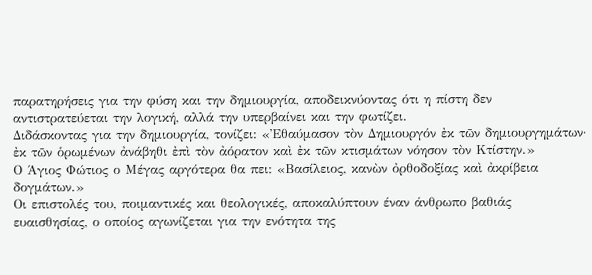παρατηρήσεις για την φύση και την δημιουργία, αποδεικνύοντας ότι η πίστη δεν αντιστρατεύεται την λογική, αλλά την υπερβαίνει και την φωτίζει.
Διδάσκοντας για την δημιουργία, τονίζει: «Ἐθαύμασον τὸν Δημιουργόν ἐκ τῶν δημιουργημάτων· ἐκ τῶν ὁρωμένων ἀνάβηθι ἐπὶ τὸν ἀόρατον καὶ ἐκ τῶν κτισμάτων νόησον τὸν Κτίστην.»
Ο Άγιος Φώτιος ο Μέγας αργότερα θα πει: «Βασίλειος, κανὼν ὀρθοδοξίας καὶ ἀκρίβεια δογμάτων.»
Οι επιστολές του, ποιμαντικές και θεολογικές, αποκαλύπτουν έναν άνθρωπο βαθιάς ευαισθησίας, ο οποίος αγωνίζεται για την ενότητα της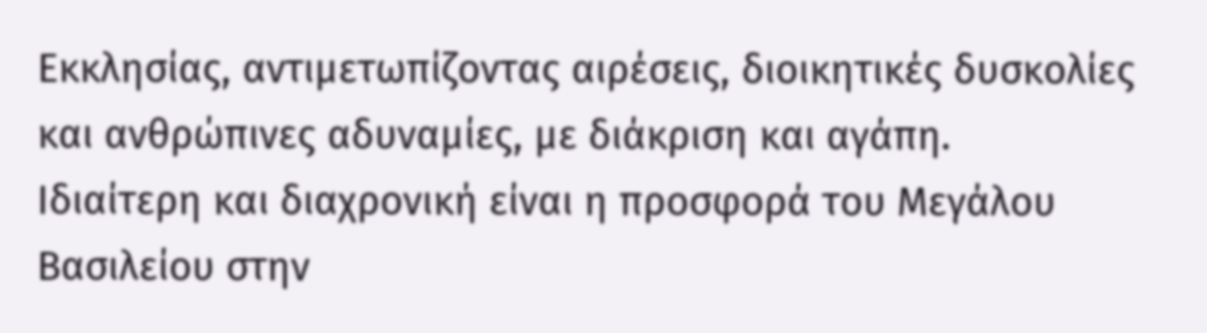Εκκλησίας, αντιμετωπίζοντας αιρέσεις, διοικητικές δυσκολίες και ανθρώπινες αδυναμίες, με διάκριση και αγάπη.
Ιδιαίτερη και διαχρονική είναι η προσφορά του Μεγάλου Βασιλείου στην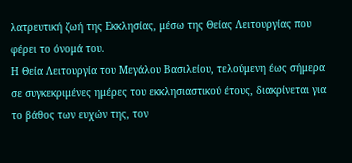λατρευτική ζωή της Εκκλησίας, μέσω της Θείας Λειτουργίας που φέρει το όνομά του.
Η Θεία Λειτουργία του Μεγάλου Βασιλείου, τελούμενη έως σήμερα σε συγκεκριμένες ημέρες του εκκλησιαστικού έτους, διακρίνεται για το βάθος των ευχών της, τον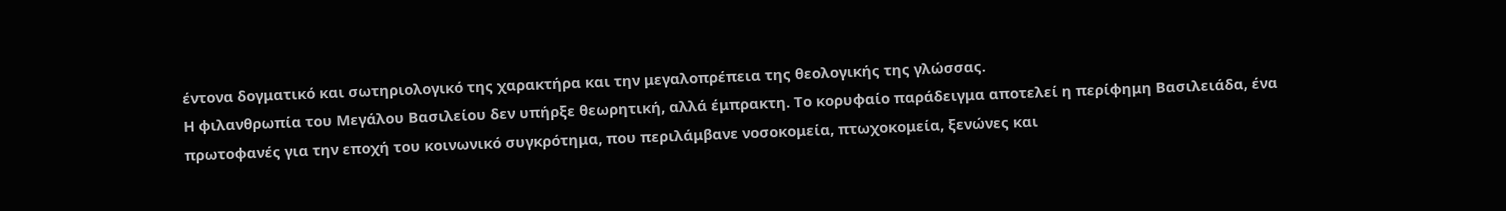έντονα δογματικό και σωτηριολογικό της χαρακτήρα και την μεγαλοπρέπεια της θεολογικής της γλώσσας.
Η φιλανθρωπία του Μεγάλου Βασιλείου δεν υπήρξε θεωρητική, αλλά έμπρακτη. Το κορυφαίο παράδειγμα αποτελεί η περίφημη Βασιλειάδα, ένα πρωτοφανές για την εποχή του κοινωνικό συγκρότημα, που περιλάμβανε νοσοκομεία, πτωχοκομεία, ξενώνες και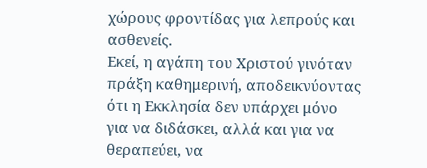χώρους φροντίδας για λεπρούς και ασθενείς.
Εκεί, η αγάπη του Χριστού γινόταν πράξη καθημερινή, αποδεικνύοντας ότι η Εκκλησία δεν υπάρχει μόνο για να διδάσκει, αλλά και για να θεραπεύει, να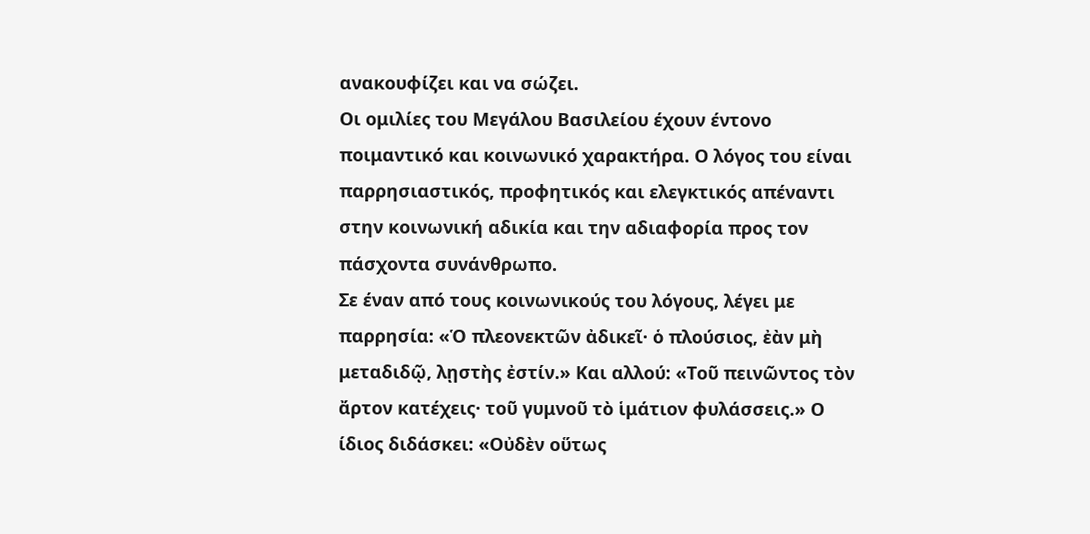ανακουφίζει και να σώζει.
Οι ομιλίες του Μεγάλου Βασιλείου έχουν έντονο ποιμαντικό και κοινωνικό χαρακτήρα. Ο λόγος του είναι παρρησιαστικός, προφητικός και ελεγκτικός απέναντι στην κοινωνική αδικία και την αδιαφορία προς τον πάσχοντα συνάνθρωπο.
Σε έναν από τους κοινωνικούς του λόγους, λέγει με παρρησία: «Ὁ πλεονεκτῶν ἀδικεῖ· ὁ πλούσιος, ἐὰν μὴ μεταδιδῷ, λῃστὴς ἐστίν.» Και αλλού: «Τοῦ πεινῶντος τὸν ἄρτον κατέχεις· τοῦ γυμνοῦ τὸ ἱμάτιον φυλάσσεις.» Ο ίδιος διδάσκει: «Οὐδὲν οὕτως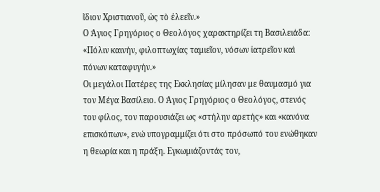ἴδιον Χριστιανοῦ, ὡς τὸ ἐλεεῖν.»
Ο Άγιος Γρηγόριος ο Θεολόγος χαρακτηρίζει τη Βασιλειάδα: «Πόλιν καινήν, φιλοπτωχίας ταμιεῖον, νόσων ἰατρεῖον καὶ πόνων καταφυγήν.»
Οι μεγάλοι Πατέρες της Εκκλησίας μίλησαν με θαυμασμό για τον Μέγα Βασίλειο. Ο Άγιος Γρηγόριος ο Θεολόγος, στενός του φίλος, τον παρουσιάζει ως «στήλην αρετής» και «κανόνα επισκόπων», ενώ υπογραμμίζει ότι στο πρόσωπό του ενώθηκαν η θεωρία και η πράξη. Εγκωμιάζοντάς τον,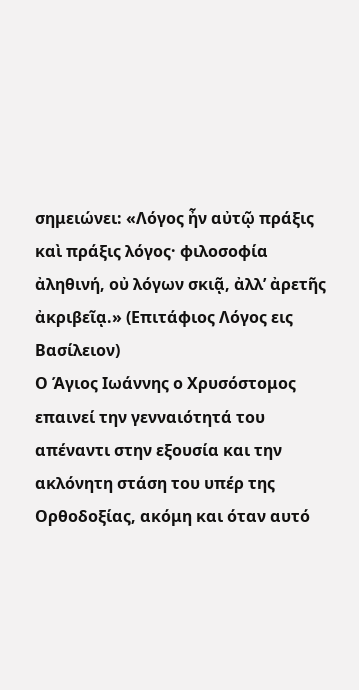σημειώνει: «Λόγος ἦν αὐτῷ πράξις καὶ πράξις λόγος· φιλοσοφία ἀληθινή, οὐ λόγων σκιᾷ, ἀλλ’ ἀρετῆς ἀκριβεῖᾳ.» (Επιτάφιος Λόγος εις Βασίλειον)
Ο Άγιος Ιωάννης ο Χρυσόστομος επαινεί την γενναιότητά του απέναντι στην εξουσία και την ακλόνητη στάση του υπέρ της Ορθοδοξίας, ακόμη και όταν αυτό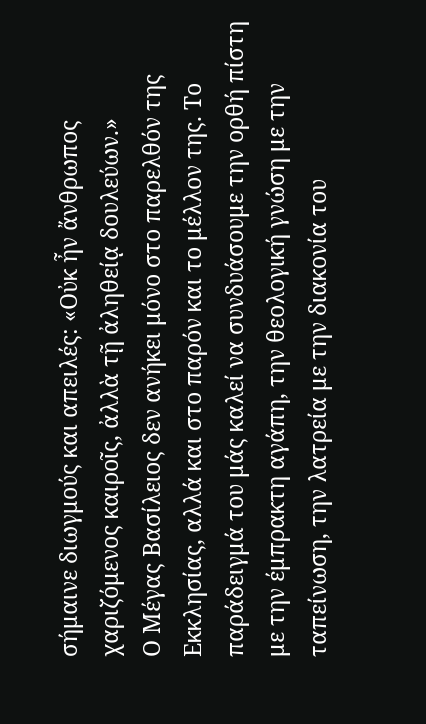σήμαινε διωγμούς και απειλές: «Οὐκ ἦν ἄνθρωπος χαριζόμενος καιροῖς, ἀλλὰ τῇ ἀληθείᾳ δουλεύων.»
Ο Μέγας Βασίλειος δεν ανήκει μόνο στο παρελθόν της Εκκλησίας, αλλά και στο παρόν και το μέλλον της. Το παράδειγμά του μάς καλεί να συνδυάσουμε την ορθή πίστη με την έμπρακτη αγάπη, την θεολογική γνώση με την ταπείνωση, την λατρεία με την διακονία του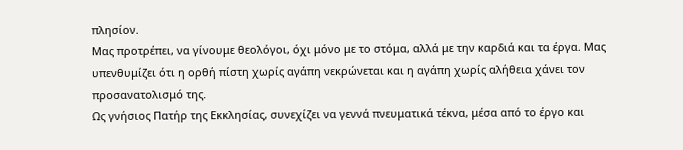πλησίον.
Μας προτρέπει, να γίνουμε θεολόγοι, όχι μόνο με το στόμα, αλλά με την καρδιά και τα έργα. Μας υπενθυμίζει ότι η ορθή πίστη χωρίς αγάπη νεκρώνεται και η αγάπη χωρίς αλήθεια χάνει τον προσανατολισμό της.
Ως γνήσιος Πατήρ της Εκκλησίας, συνεχίζει να γεννά πνευματικά τέκνα, μέσα από το έργο και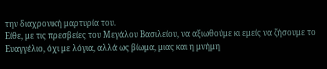την διαχρονική μαρτυρία του.
Είθε, με τις πρεσβείες του Μεγάλου Βασιλείου, να αξιωθούμε κι εμείς να ζήσουμε το Ευαγγέλιο, όχι με λόγια, αλλά ως βίωμα, μιας και η μνήμη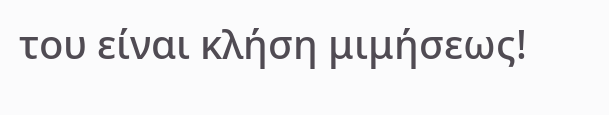του είναι κλήση μιμήσεως!